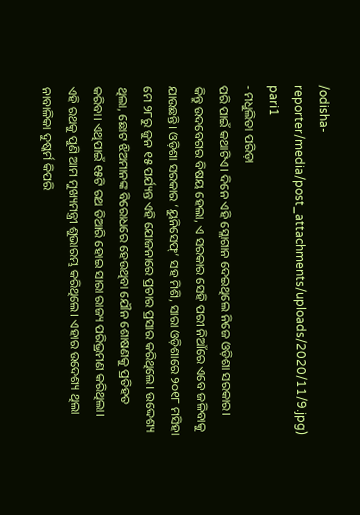/odisha-reporter/media/post_attachments/uploads/2020/11/9.jpg)
pari1
- ମଧୁଲିତା ପରିଡ଼ା
ପରି ପାଇଁ କଥାଟିଏ। ଦିନେ ଏହି ସ୍ଲୋଗାନ ଦେଇଥିଲେ ନିଜେ ଓଡ଼ିଶା ସରକାର। କିନ୍ତୁ ଉଦବେଗର ବିଷୟ ହେଲା, ଏ ସରକାର ସେହି ପରୀ ନିଆଁରେ ଏବେ ଜଳିବାକୁ ଯାଉଛନ୍ତି। ଓଡ଼ିଶା ସରକାର ‘ୟୁନିସେଫ୍’ ସହ ମିଶି, ସାରା ଓଡ଼ିଶାରେ ୨୦୧୮ ମସିହା ମେ ୨୮ରୁ ଜୁନ ୧୫ ପର୍ଯ୍ୟନ୍ତ ଏହି ଯୋଜନାରେ ପ୍ରଚାର ପ୍ରସାର କରିଥିଲେ। ଉଦ୍ଦେଶ୍ୟ ଥିଲା, ଛୋଟ ଝିଅମାନଙ୍କ ବିରୋଧରେ ହେଉଥିବା ଯୌନ ଶୋଷଣକୁ ପ୍ରତିହତ କରିବା। ଏଥିପାଇଁ ୧୫ଟି ରଥ ତିଆରି ହୋଇ ସାରା ରାଜ୍ୟ ପରିଭ୍ରମଣ କରିଥିଲା। ଏହି ରଥକୁ ପୁଣି ଆମ ମୁଖ୍ୟମନ୍ତ୍ରୀ ଶୁଭାରମ୍ଭ କରିଥିଲେ। ଏହାର ଉଦେଶ୍ୟ ଥିଲା ନାବାଳିକା ଦୁଷ୍କର୍ମ କିପରି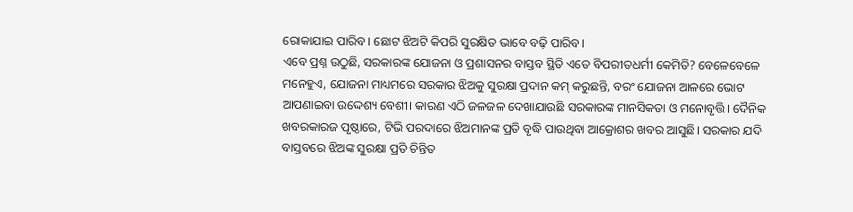ରୋକାଯାଇ ପାରିବ। ଛୋଟ ଝିଅଟି କିପରି ସୁରକ୍ଷିତ ଭାବେ ବଢ଼ି ପାରିବ।
ଏବେ ପ୍ରଶ୍ନ ଉଠୁଛି, ସରକାରଙ୍କ ଯୋଜନା ଓ ପ୍ରଶାସନର ବାସ୍ତବ ସ୍ଥିତି ଏତେ ବିପରୀତଧର୍ମୀ କେମିତି? ବେଳେବେଳେ ମନେହୁଏ, ଯୋଜନା ମାଧ୍ୟମରେ ସରକାର ଝିଅକୁ ସୁରକ୍ଷା ପ୍ରଦାନ କମ୍ କରୁଛନ୍ତି, ବରଂ ଯୋଜନା ଆଳରେ ଭୋଟ ଆପଣାଇବା ଉଦ୍ଦେଶ୍ୟ ବେଶୀ। କାରଣ ଏଠି ଜଳଜଳ ଦେଖାଯାଉଛି ସରକାରଙ୍କ ମାନସିକତା ଓ ମନୋବୃତ୍ତି। ଦୈନିକ ଖବରକାରଜ ପୃଷ୍ଠାରେ, ଟିଭି ପରଦାରେ ଝିଅମାନଙ୍କ ପ୍ରତି ବୃଦ୍ଧି ପାଉଥିବା ଆକ୍ରୋଶର ଖବର ଆସୁଛି। ସରକାର ଯଦି ବାସ୍ତବରେ ଝିଅଙ୍କ ସୁରକ୍ଷା ପ୍ରତି ଚିନ୍ତିତ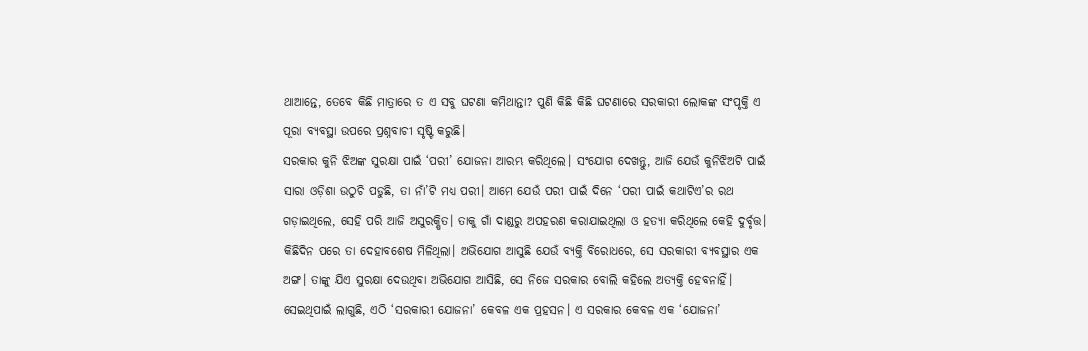ଥାଆନ୍ତେ, ତେବେ କିଛି ମାତ୍ରାରେ ତ ଏ ସବୁ ଘଟଣା କମିଥାନ୍ତା? ପୁଣି କିଛି କିଛି ଘଟଣାରେ ସରକାରୀ ଲୋକଙ୍କ ସଂପୃକ୍ତି ଏ ପୂରା ବ୍ୟବସ୍ଥା ଉପରେ ପ୍ରଶ୍ନବାଚୀ ସୃଷ୍ଟି କରୁଛି।
ସରକାର କୁନି ଝିଅଙ୍କ ସୁରକ୍ଷା ପାଇଁ ‘ପରୀ’ ଯୋଜନା ଆରମ୍ଭ କରିଥିଲେ। ସଂଯୋଗ ଦେଖନ୍ତୁ, ଆଜି ଯେଉଁ କୁନିଝିଅଟି ପାଇଁ ସାରା ଓଡ଼ିଶା ଉଠୁଚି ପଡୁଛି, ତା ନାଁ’ଟି ମଧ୍ୟ ପରୀ। ଆମେ ଯେଉଁ ପରୀ ପାଇଁ ଦିନେ ‘ପରୀ ପାଇଁ କଥାଟିଏ’ର ରଥ ଗଡ଼ାଇଥିଲେ, ସେହି ପରି ଆଜି ଅସୁରକ୍ଷିତ। ତାକୁ ଗାଁ ଦାଣ୍ଡରୁ ଅପହରଣ କରାଯାଇଥିଲା ଓ ହତ୍ୟା କରିଥିଲେ କେହି ଦୁର୍ବୃତ୍ତ। କିଛିଦିନ ପରେ ତା ଦେହାବଶେଷ ମିଳିଥିଲା। ଅଭିଯୋଗ ଆସୁଛି ଯେଉଁ ବ୍ୟକ୍ତି ବିରୋଧରେ, ସେ ସରକାରୀ ବ୍ୟବସ୍ଥାର ଏକ ଅଙ୍ଗ। ତାଙ୍କୁ ଯିଏ ସୁରକ୍ଷା ଦେଉଥିବା ଅଭିଯୋଗ ଆସିଛି, ସେ ନିଜେ ସରକାର ବୋଲି କହିଲେ ଅତ୍ୟକ୍ତି ହେବନାହିଁ। ସେଇଥିପାଇଁ ଲାଗୁଛି, ଏଠି ‘ସରକାରୀ ଯୋଜନା’ କେବଳ ଏକ ପ୍ରହସନ। ଏ ସରକାର କେବଳ ଏକ ‘ଯୋଜନା’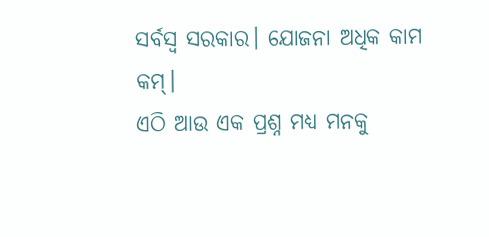ସର୍ବସ୍ୱ ସରକାର। ଯୋଜନା ଅଧିକ କାମ କମ୍।
ଏଠି ଆଉ ଏକ ପ୍ରଶ୍ନ ମଧ୍ୟ ମନକୁ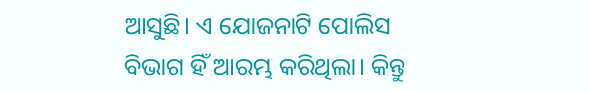ଆସୁଛି। ଏ ଯୋଜନାଟି ପୋଲିସ ବିଭାଗ ହିଁ ଆରମ୍ଭ କରିଥିଲା। କିନ୍ତୁ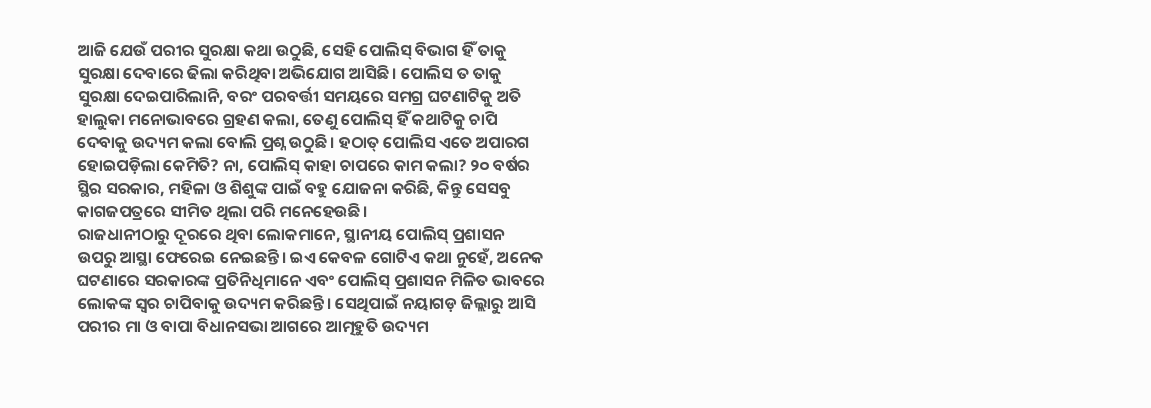ଆଜି ଯେଉଁ ପରୀର ସୁରକ୍ଷା କଥା ଉଠୁଛି, ସେହି ପୋଲିସ୍ ବିଭାଗ ହିଁ ତାକୁ ସୁରକ୍ଷା ଦେବାରେ ଢିଲା କରିଥିବା ଅଭିଯୋଗ ଆସିଛି। ପୋଲିସ ତ ତାକୁ ସୁରକ୍ଷା ଦେଇପାରିଲାନି, ବରଂ ପରବର୍ତ୍ତୀ ସମୟରେ ସମଗ୍ର ଘଟଣାଟିକୁ ଅତି ହାଲୁକା ମନୋଭାବରେ ଗ୍ରହଣ କଲା, ତେଣୁ ପୋଲିସ୍ ହିଁ କଥାଟିକୁ ଚାପି ଦେବାକୁ ଉଦ୍ୟମ କଲା ବୋଲି ପ୍ରଶ୍ନ ଉଠୁଛି। ହଠାତ୍ ପୋଲିସ ଏତେ ଅପାରଗ ହୋଇପଡ଼ିଲା କେମିତି? ନା, ପୋଲିସ୍ କାହା ଚାପରେ କାମ କଲା? ୨୦ ବର୍ଷର ସ୍ଥିର ସରକାର, ମହିଳା ଓ ଶିଶୁଙ୍କ ପାଇଁ ବହୁ ଯୋଜନା କରିଛି, କିନ୍ତୁ ସେସବୁ କାଗଜପତ୍ରରେ ସୀମିତ ଥିଲା ପରି ମନେହେଉଛି।
ରାଜଧାନୀଠାରୁ ଦୂରରେ ଥିବା ଲୋକମାନେ, ସ୍ଥାନୀୟ ପୋଲିସ୍ ପ୍ରଶାସନ ଉପରୁ ଆସ୍ଥା ଫେରେଇ ନେଇଛନ୍ତି। ଇଏ କେବଳ ଗୋଟିଏ କଥା ନୁହେଁ, ଅନେକ ଘଟଣାରେ ସରକାରଙ୍କ ପ୍ରତିନିଧିମାନେ ଏବଂ ପୋଲିସ୍ ପ୍ରଶାସନ ମିଳିତ ଭାବରେ ଲୋକଙ୍କ ସ୍ୱର ଚାପିବାକୁ ଉଦ୍ୟମ କରିଛନ୍ତି। ସେଥିପାଇଁ ନୟାଗଡ଼ ଜିଲ୍ଲାରୁ ଆସି ପରୀର ମା ଓ ବାପା ବିଧାନସଭା ଆଗରେ ଆତ୍ମହୁତି ଉଦ୍ୟମ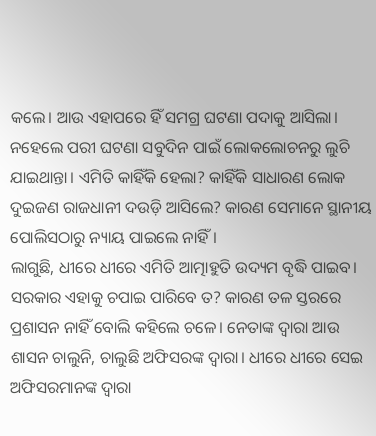କଲେ। ଆଉ ଏହାପରେ ହିଁ ସମଗ୍ର ଘଟଣା ପଦାକୁ ଆସିଲା। ନହେଲେ ପରୀ ଘଟଣା ସବୁଦିନ ପାଇଁ ଲୋକଲୋଚନରୁ ଲୁଚି ଯାଇଥାନ୍ତା। ଏମିତି କାହିଁକି ହେଲା? କାହିଁକି ସାଧାରଣ ଲୋକ ଦୁଇଜଣ ରାଜଧାନୀ ଦଉଡ଼ି ଆସିଲେ? କାରଣ ସେମାନେ ସ୍ଥାନୀୟ ପୋଲିସଠାରୁ ନ୍ୟାୟ ପାଇଲେ ନାହିଁ।
ଲାଗୁଛି, ଧୀରେ ଧୀରେ ଏମିତି ଆତ୍ମାହୁତି ଉଦ୍ୟମ ବୃଦ୍ଧି ପାଇବ। ସରକାର ଏହାକୁ ଚପାଇ ପାରିବେ ତ? କାରଣ ତଳ ସ୍ତରରେ ପ୍ରଶାସନ ନାହିଁ ବୋଲି କହିଲେ ଚଳେ। ନେତାଙ୍କ ଦ୍ୱାରା ଆଉ ଶାସନ ଚାଲୁନି, ଚାଲୁଛି ଅଫିସରଙ୍କ ଦ୍ୱାରା। ଧୀରେ ଧୀରେ ସେଇ ଅଫିସରମାନଙ୍କ ଦ୍ୱାରା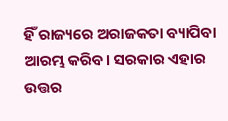ହିଁ ରାଜ୍ୟରେ ଅରାଜକତା ବ୍ୟାପିବା ଆରମ୍ଭ କରିବ। ସରକାର ଏହାର ଉତ୍ତର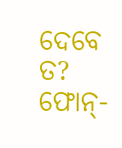ଦେବେ ତ?
ଫୋନ୍-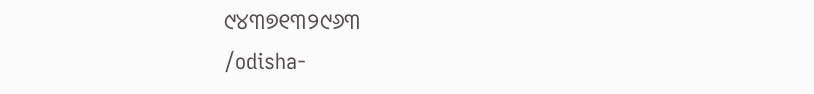୯୪୩୭୧୩୨୯୬୩
/odisha-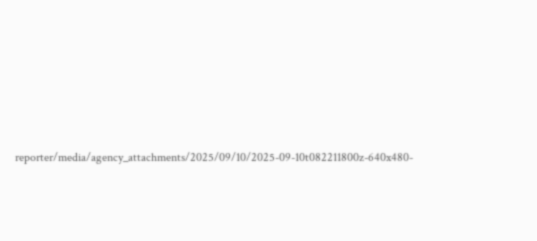reporter/media/agency_attachments/2025/09/10/2025-09-10t082211800z-640x480-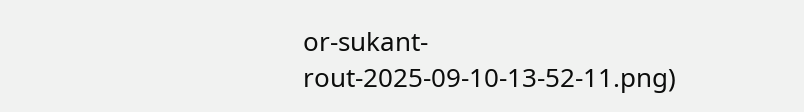or-sukant-rout-2025-09-10-13-52-11.png)